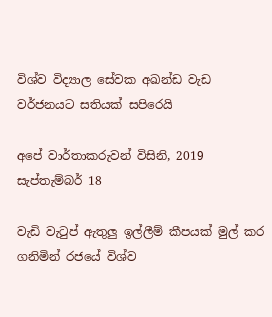විශ්ව විද්‍යාල සේවක අඛන්ඩ වැඩ වර්ජනයට සතියක් සපිරෙයි

අපේ වාර්තාකරුවන් විසිනි, 2019 සැප්තැම්බර් 18

වැඩි වැටුප් ඇතුලු ඉල්ලීම් කීපයක් මුල් කර ගනිමින් රජයේ විශ්ව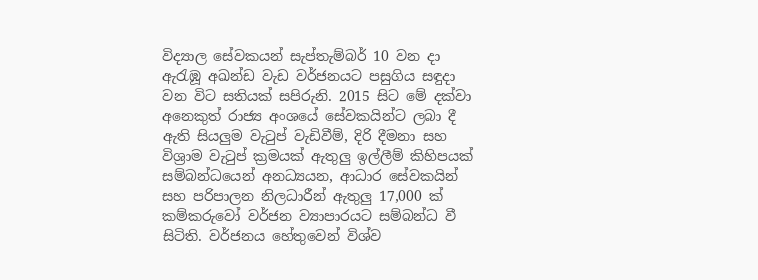විද්‍යාල සේවකයන් සැප්තැම්බර් 10 වන දා ඇරැඹූ අඛන්ඩ වැඩ වර්ජනයට පසුගිය සඳුදා වන විට සතියක් සපිරුනි. 2015 සිට මේ දක්වා අනෙකුත් රාජ්‍ය අංශයේ සේවකයින්ට ලබා දී ඇති සියලුම වැටුප් වැඩිවීම්, දිරි දීමනා සහ විශ්‍රාම වැටුප් ක්‍රමයක් ඇතුලු ඉල්ලීම් කිහිපයක් සම්බන්ධයෙන් අනධ්‍යයන, ආධාර සේවකයින් සහ පරිපාලන නිලධාරීන් ඇතුලු 17,000 ක් කම්කරුවෝ වර්ජන ව්‍යාපාරයට සම්බන්ධ වී සිටිති. වර්ජනය හේතුවෙන් විශ්ව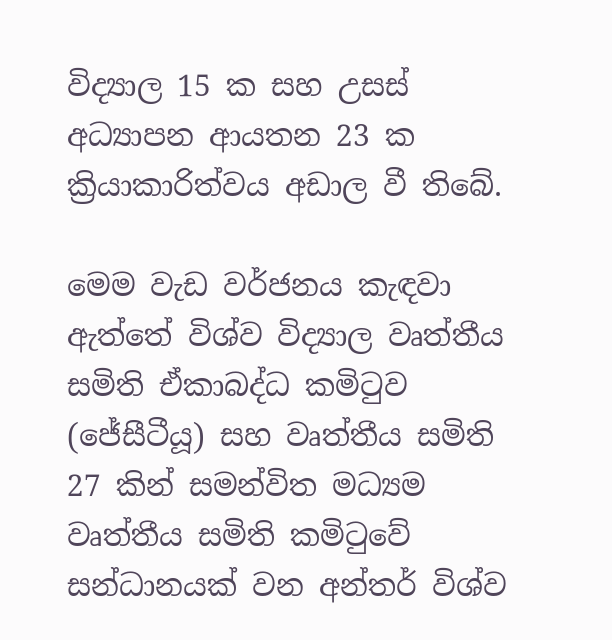විද්‍යාල 15 ක සහ උසස් අධ්‍යාපන ආයතන 23 ක ක්‍රියාකාරිත්වය අඩාල වී තිබේ.

මෙම වැඩ වර්ජනය කැඳවා ඇත්තේ විශ්ව විද්‍යාල වෘත්තීය සමිති ඒකාබද්ධ කමිටුව (ජේසීටීයූ) සහ වෘත්තීය සමිති 27 කින් සමන්විත මධ්‍යම වෘත්තීය සමිති කමිටුවේ සන්ධානයක් වන අන්තර් විශ්ව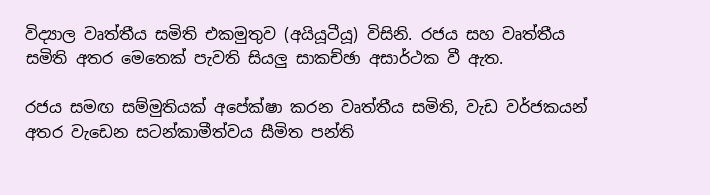විද්‍යාල වෘත්තීය සමිති එකමුතුව (අයියූටීයූ) විසිනි. රජය සහ වෘත්තීය සමිති අතර මෙතෙක් පැවති සියලු සාකච්ඡා අසාර්ථක වී ඇත.

රජය සමඟ සම්මුතියක් අපේක්ෂා කරන වෘත්තීය සමිති, වැඩ වර්ජකයන් අතර වැඩෙන සටන්කාමීත්වය සීමිත පන්ති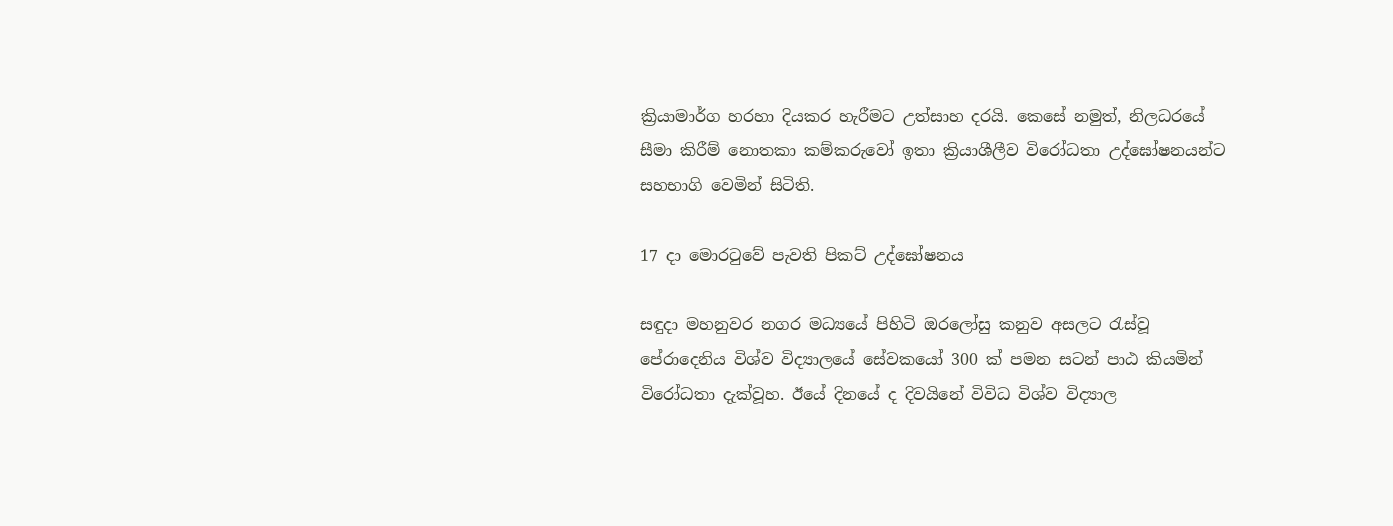ක්‍රියාමාර්ග හරහා දියකර හැරීමට උත්සාහ දරයි. කෙසේ නමුත්, නිලධරයේ සීමා කිරීම් නොතකා කම්කරුවෝ ඉතා ක්‍රියාශීලීව විරෝධතා උද්ඝෝෂනයන්ට සහභාගි වෙමින් සිටිති.

17 දා මොරටුවේ පැවති පිකට් උද්ඝෝෂනය

සඳුදා මහනුවර නගර මධ්‍යයේ පිහිටි ඔරලෝසු කනුව අසලට රැස්වූ පේරාදෙනිය විශ්ව විද්‍යාලයේ සේවකයෝ 300 ක් පමන සටන් පාඨ කියමින් විරෝධතා දැක්වූහ. ඊයේ දිනයේ ද දිවයිනේ විවිධ විශ්ව විද්‍යාල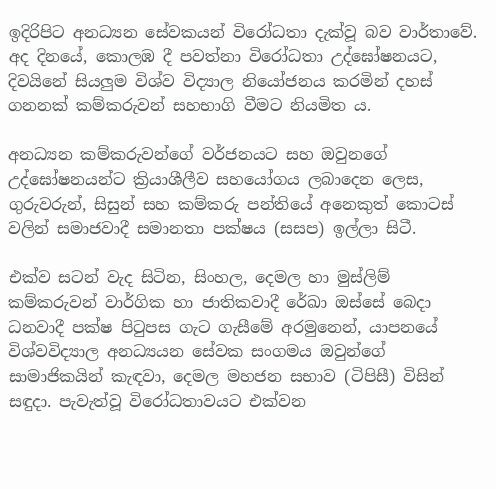ඉදිරිපිට අනධ්‍යන සේවකයන් විරෝධතා දැක්වූ බව වාර්තාවේ. අද දිනයේ, කොලඹ දී පවත්නා විරෝධතා උද්ඝෝෂනයට, දිවයිනේ සියලුම විශ්ව විද්‍යාල නියෝජනය කරමින් දහස් ගනනක් කම්කරුවන් සහභාගි වීමට නියමිත ය.

අනධ්‍යන කම්කරුවන්ගේ වර්ජනයට සහ ඔවුනගේ උද්ඝෝෂනයන්ට ක්‍රියාශීලීව සහයෝගය ලබාදෙන ලෙස, ගුරුවරුන්, සිසුන් සහ කම්කරු පන්තියේ අනෙකුත් කොටස් වලින් සමාජවාදී සමානතා පක්ෂය (සසප) ඉල්ලා සිටී.

එක්ව සටන් වැද සිටින, සිංහල, දෙමල හා මුස්ලිම් කම්කරුවන් වාර්ගික හා ජාතිකවාදී රේඛා ඔස්සේ බෙදා ධනවාදී පක්ෂ පිටුපස ගැට ගැසීමේ අරමුනෙන්, යාපනයේ විශ්වවිද්‍යාල අනධ්‍යයන සේවක සංගමය ඔවුන්ගේ සාමාජිකයින් කැඳවා, දෙමල මහජන සභාව (ටිපිසී) විසින් සඳුදා. පැවැත්වූ විරෝධතාවයට එක්වන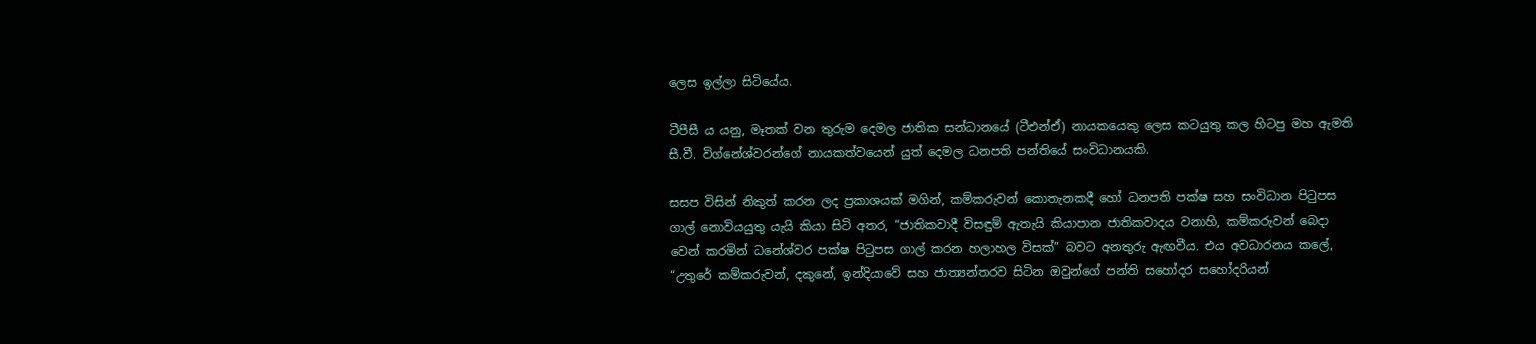ලෙස ඉල්ලා සිටියේය.

ටීපීසී ය යනු, මෑතක් වන තුරුම දෙමල ජාතික සන්ධානයේ (ටීඑන්ඒ) නායකයෙකු ලෙස කටයුතු කල හිටපු මහ ඇමති සී.වී. විග්නේශ්වරන්ගේ නායකත්වයෙන් යුත් දෙමල ධනපති පන්තියේ සංවිධානයකි.

සසප විසින් නිකුත් කරන ලද ප්‍රකාශයක් මගින්, කම්කරුවන් කොතැනකදී හෝ ධනපති පක්ෂ සහ සංවිධාන පිටුපස ගාල් නොවියයුතු යැයි කියා සිටි අතර, “ජාතිකවාදී විසඳුම් ඇතැයි කියාපාන ජාතිකවාදය වනාහි, කම්කරුවන් බෙදා වෙන් කරමින් ධනේශ්වර පක්ෂ පිටුපස ගාල් කරන හලාහල විසක්” බවට අනතුරු ඇඟවීය. එය අවධාරනය කලේ, “උතුරේ කම්කරුවන්, දකුනේ, ඉන්දියාවේ සහ ජාත්‍යන්තරව සිටින ඔවුන්ගේ පන්ති සහෝදර සහෝදරියන්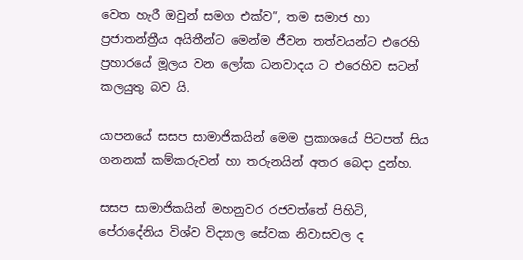වෙත හැරී ඔවුන් සමග එක්ව”, තම සමාජ හා ප්‍රජාතන්ත්‍රීය අයිතීන්ට මෙන්ම ජීවන තත්වයන්ට එරෙහි ප්‍රහාරයේ මූලය වන ලෝක ධනවාදය ට එරෙහිව සටන් කලයුතු බව යි.

යාපනයේ සසප සාමාජිකයින් මෙම ප්‍රකාශයේ පිටපත් සිය ගනනක් කම්කරුවන් හා තරුනයින් අතර බෙදා දුන්හ.

සසප සාමාජිකයින් මහනුවර රජවත්තේ පිහිටි, පේරාදේනිය විශ්ව විද්‍යාල සේවක නිවාසවල ද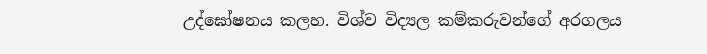උද්ඝෝෂනය කලහ. විශ්ව විද්‍යල කම්කරුවන්ගේ අරගලය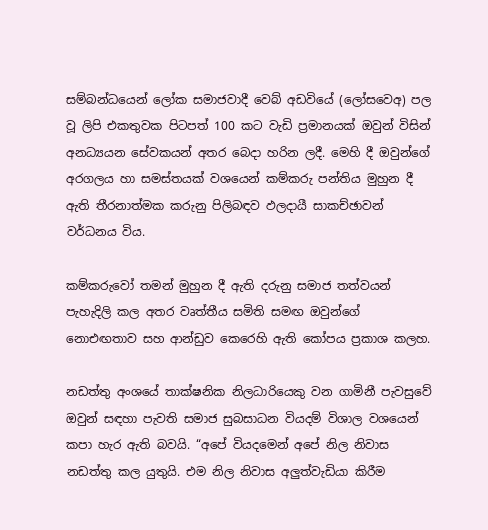සම්බන්ධයෙන් ලෝක සමාජවාදී වෙබ් අඩවියේ (ලෝසවෙඅ) පල වූ ලිපි එකතුවක පිටපත් 100 කට වැඩි ප්‍රමානයක් ඔවුන් විසින් අනධ්‍යයන සේවකයන් අතර බෙදා හරින ලදී. මෙහි දී ඔවුන්ගේ අරගලය හා සමස්තයක් වශයෙන් කම්කරු පන්තිය මුහුන දී ඇති තීරනාත්මක කරුනු පිලිබඳව ඵලදායී සාකච්ඡාවන් වර්ධනය විය.

කම්කරුවෝ තමන් මුහුන දී ඇති දරුනු සමාජ තත්වයන් පැහැදිලි කල අතර වෘත්තීය සමිති සමඟ ඔවුන්ගේ නොඑඟතාව සහ ආන්ඩුව කෙරෙහි ඇති කෝපය ප්‍රකාශ කලහ.

නඩත්තු අංශයේ තාක්ෂනික නිලධාරියෙකු වන ගාමිනී පැවසුවේ ඔවුන් සඳහා පැවති සමාජ සුබසාධන වියදම් විශාල වශයෙන් කපා හැර ඇති බවයි. “අපේ වියදමෙන් අපේ නිල නිවාස නඩත්තු කල යුතුයි. එම නිල නිවාස අලුත්වැඩියා කිරීම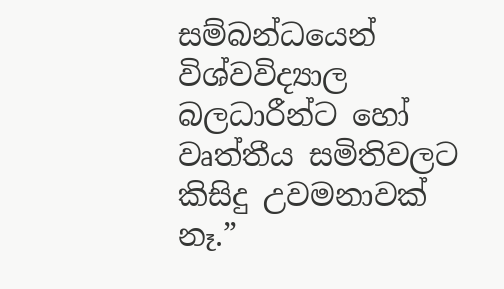සම්බන්ධයෙන් විශ්වවිද්‍යාල බලධාරීන්ට හෝ වෘත්තීය සමිතිවලට කිසිදු උවමනාවක් නෑ.”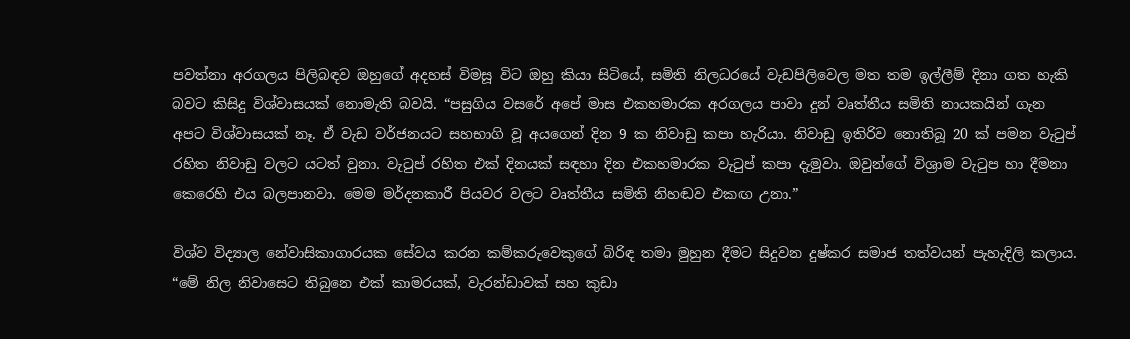පවත්නා අරගලය පිලිබඳව ඔහුගේ අදහස් විමසූ විට ඔහු කියා සිටියේ, සමිති නිලධරයේ වැඩපිලිවෙල මත තම ඉල්ලීම් දිනා ගත හැකි බවට කිසිදු විශ්වාසයක් නොමැති බවයි. “පසුගිය වසරේ අපේ මාස එකහමාරක අරගලය පාවා දුන් වෘත්තීය සමිති නායකයින් ගැන අපට විශ්වාසයක් නෑ. ඒ වැඩ වර්ජනයට සහභාගි වූ අයගෙන් දින 9 ක නිවාඩු කපා හැරියා. නිවාඩු ඉතිරිව නොතිබූ 20 ක් පමන වැටුප් රහිත නිවාඩු වලට යටත් වුනා. වැටුප් රහිත එක් දිනයක් සඳහා දින එකහමාරක වැටුප් කපා දැමුවා. ඔවුන්ගේ විශ්‍රාම වැටුප හා දීමනා කෙරෙහි එය බලපානවා. මෙම මර්දනකාරී පියවර වලට වෘත්තීය සමිති නිහඬව එකඟ උනා.”

විශ්ව විද්‍යාල නේවාසිකාගාරයක සේවය කරන කම්කරුවෙකුගේ බිරිඳ තමා මුහුන දීමට සිදුවන දුෂ්කර සමාජ තත්වයන් පැහැදිලි කලාය. “මේ නිල නිවාසෙට තිබුනෙ එක් කාමරයක්, වැරන්ඩාවක් සහ කුඩා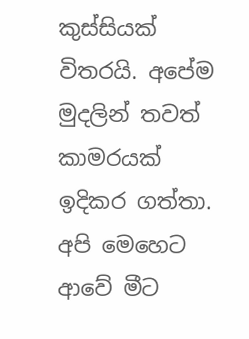කුස්සියක් විතරයි. අපේම මුදලින් තවත් කාමරයක් ඉදිකර ගත්තා. අපි මෙහෙට ආවේ මීට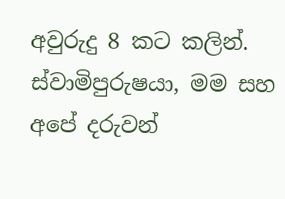අවුරුදු 8 කට කලින්. ස්වාමිපුරුෂයා, මම සහ අපේ දරුවන්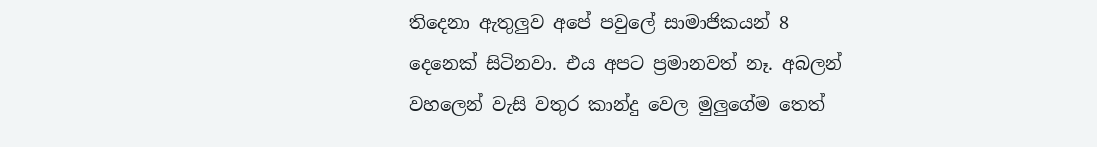තිදෙනා ඇතුලුව අපේ පවුලේ සාමාජිකයන් 8 දෙනෙක් සිටිනවා. එය අපට ප්‍රමානවත් නෑ. අබලන් වහලෙන් වැසි වතුර කාන්දු වෙල මුලුගේම තෙත්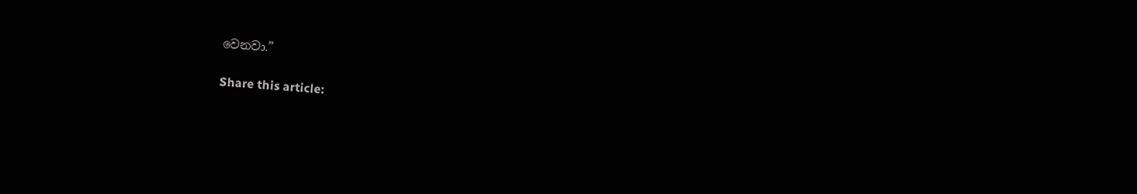වෙනවා.”

Share this article: